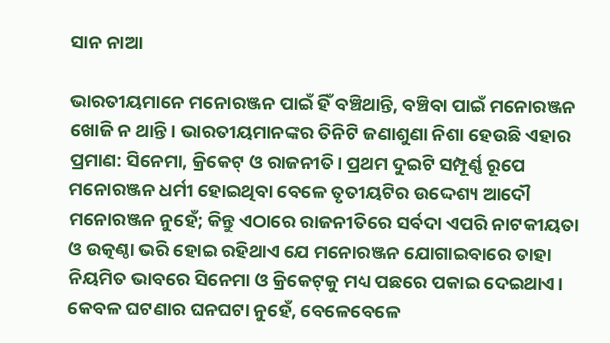ସାନ ନାଆ

ଭାରତୀୟମାନେ ମନୋରଞ୍ଜନ ପାଇଁ ହିଁ ବଞ୍ଚିଥାନ୍ତି, ବଞ୍ଚିବା ପାଇଁ ମନୋରଞ୍ଜନ ଖୋଜି ନ ଥାନ୍ତି। ଭାରତୀୟମାନଙ୍କର ତିନିଟି ଜଣାଶୁଣା ନିଶା ହେଉଛି ଏହାର ପ୍ରମାଣ: ସିନେମା, କ୍ରିକେଟ୍‌ ଓ ରାଜନୀତି। ପ୍ରଥମ ଦୁଇଟି ସମ୍ପୂର୍ଣ୍ଣ ରୂପେ ମନୋରଞ୍ଜନ ଧର୍ମୀ ହୋଇଥିବା ବେଳେ ତୃତୀୟଟିର ଉଦ୍ଦେଶ୍ୟ ଆଦୌ ମନୋରଞ୍ଜନ ନୁହେଁ; କିନ୍ତୁ ଏଠାରେ ରାଜନୀତିରେ ସର୍ବଦା ଏପରି ନାଟକୀୟତା ଓ ଉତ୍କଣ୍ଠା ଭରି ହୋଇ ରହିଥାଏ ଯେ ମନୋରଞ୍ଜନ ଯୋଗାଇବାରେ ତାହା ନିୟମିତ ଭାବରେ ସିନେମା ଓ କ୍ରିକେଟ୍‌କୁ ମଧ୍ୟ ପଛରେ ପକାଇ ଦେଇଥାଏ। କେବଳ ଘଟଣାର ଘନଘଟା ନୁହେଁ, ବେଳେବେଳେ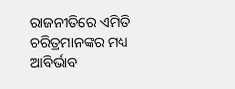ରାଜନୀତିରେ ଏମିତି ଚରିତ୍ରମାନଙ୍କର ମଧ୍ୟ ଆବିର୍ଭାବ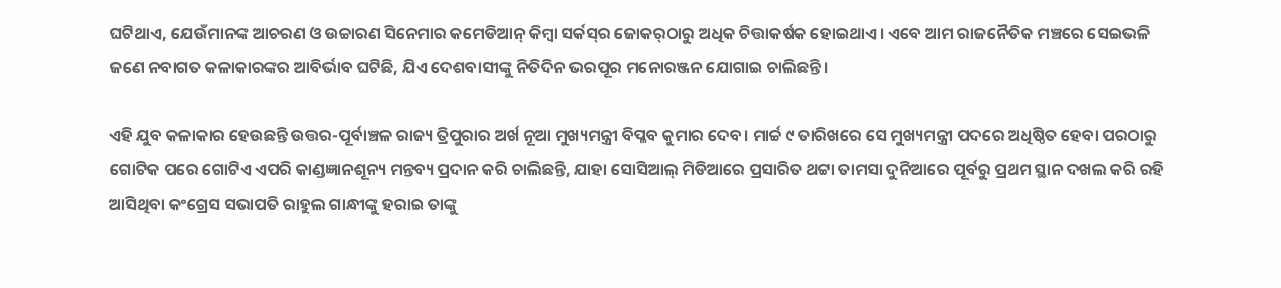ଘଟିଥାଏ, ଯେଉଁମାନଙ୍କ ଆଚରଣ ଓ ଉଚ୍ଚାରଣ ସିନେମାର କମେଡିଆନ୍‌ କିମ୍ବା ସର୍କସ୍‌ର ଜୋକର୍‌ଠାରୁ ଅଧିକ ଚିତ୍ତାକର୍ଷକ ହୋଇଥାଏ। ଏବେ ଆମ ରାଜନୈତିକ ମଞ୍ଚରେ ସେଇଭଳି ଜଣେ ନବାଗତ କଳାକାରଙ୍କର ଆବିର୍ଭାବ ଘଟିଛି, ଯିଏ ଦେଶବାସୀଙ୍କୁ ନିତିଦିନ ଭରପୂର ମନୋରଞ୍ଜନ ଯୋଗାଇ ଚାଲିଛନ୍ତି।

ଏହି ଯୁବ କଳାକାର ହେଉଛନ୍ତି ଉତ୍ତର-ପୂର୍ବାଞ୍ଚଳ ରାଜ୍ୟ ତ୍ରିପୁରାର ଅର୍ଖ ନୂଆ ମୁଖ୍ୟମନ୍ତ୍ରୀ ବିପ୍ଳବ କୁମାର ଦେବ। ମାର୍ଚ୍ଚ ୯ ତାରିଖରେ ସେ ମୁଖ୍ୟମନ୍ତ୍ରୀ ପଦରେ ଅଧିଷ୍ଠିତ ହେବା ପରଠାରୁ ଗୋଟିକ ପରେ ଗୋଟିଏ ଏପରି କାଣ୍ଡଜ୍ଞାନଶୂନ୍ୟ ମନ୍ତବ୍ୟ ପ୍ରଦାନ କରି ଚାଲିଛନ୍ତି, ଯାହା ସୋସିଆଲ୍‌ ମିଡିଆରେ ପ୍ରସାରିତ ଥଟ୍ଟା ତାମସା ଦୁନିଆରେ ପୂର୍ବରୁ ପ୍ରଥମ ସ୍ଥାନ ଦଖଲ କରି ରହି ଆସିଥିବା କଂଗ୍ରେସ ସଭାପତି ରାହୁଲ ଗାନ୍ଧୀଙ୍କୁ ହରାଇ ତାଙ୍କୁ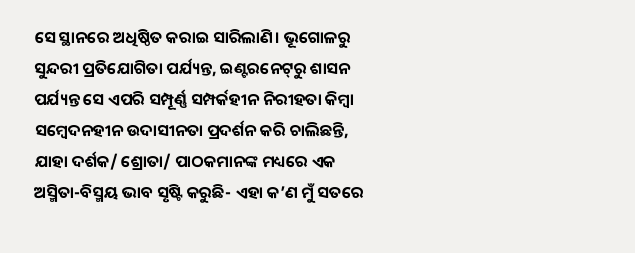ସେ ସ୍ଥାନରେ ଅଧିଷ୍ଠିତ କରାଇ ସାରିଲାଣି। ଭୂଗୋଳରୁ ସୁନ୍ଦରୀ ପ୍ରତିଯୋଗିତା ପର୍ଯ୍ୟନ୍ତ, ଇଣ୍ଟରନେଟ୍‌ରୁ ଶାସନ ପର୍ଯ୍ୟନ୍ତ ସେ ଏପରି ସମ୍ପୂର୍ଣ୍ଣ ସମ୍ପର୍କହୀନ ନିରୀହତା କିମ୍ବା ସମ୍ବେଦନହୀନ ଉଦାସୀନତା ପ୍ରଦର୍ଶନ କରି ଚାଲିଛନ୍ତି, ଯାହା ଦର୍ଶକ/ ଶ୍ରୋତା/ ପାଠକମାନଙ୍କ ମଧ୍ୟରେ ଏକ ଅସ୍ମିତା-ବିସ୍ମୟ ଭାବ ସୃଷ୍ଟି କରୁଛି- ଏହା କ’ଣ ମୁଁ ସତରେ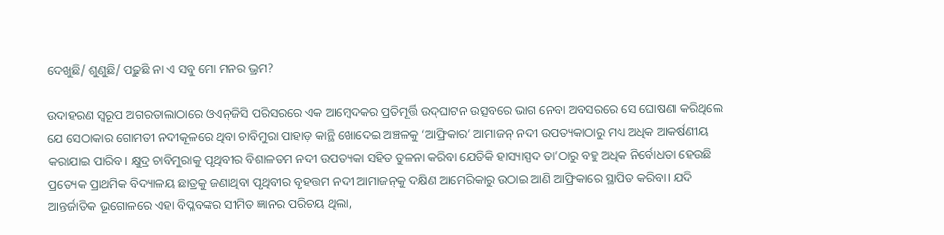ଦେଖୁଛି/ ଶୁଣୁଛି/ ପଢ଼ୁଛି ନା ଏ ସବୁ ମୋ ମନର ଭ୍ରମ?

ଉଦାହରଣ ସ୍ୱରୂପ ଅଗରତାଲାଠାରେ ଓଏନ୍‌ଜିସି ପରିସରରେ ଏକ ଆମ୍ବେଦକର ପ୍ରତିମୂର୍ତ୍ତି ଉଦ୍‌ଘାଟନ ଉତ୍ସବରେ ଭାଗ ନେବା ଅବସରରେ ସେ ଘୋଷଣା କରିଥିଲେ ଯେ ସେଠାକାର ଗୋମତୀ ନଦୀକୂଳରେ ଥିବା ଚାବିମୁରା ପାହାଡ଼ କାନ୍ଥି ଖୋଦେଇ ଅଞ୍ଚଳକୁ ‘ଆଫ୍ରିକାର’ ଆମାଜନ୍‌ ନଦୀ ଉପତ୍ୟକାଠାରୁ ମଧ୍ୟ ଅଧିକ ଆକର୍ଷଣୀୟ କରାଯାଇ ପାରିବ। କ୍ଷୁଦ୍ର ଚାବିମୁରାକୁ ପୃଥିବୀର ବିଶାଳତମ ନଦୀ ଉପତ୍ୟକା ସହିତ ତୁଳନା କରିବା ଯେତିକି ହାସ୍ୟାସ୍ପଦ ତା’ଠାରୁ ବହୁ ଅଧିକ ନିର୍ବୋଧତା ହେଉଛି ପ୍ରତ୍ୟେକ ପ୍ରାଥମିକ ବିଦ୍ୟାଳୟ ଛାତ୍ରକୁ ଜଣାଥିବା ପୃଥିବୀର ବୃହତ୍ତମ ନଦୀ ଆମାଜନ୍‌କୁ ଦକ୍ଷିଣ ଆମେରିକାରୁ ଉଠାଇ ଆଣି ଆଫ୍ରିକାରେ ସ୍ଥାପିତ କରିବା। ଯଦି ଆନ୍ତର୍ଜାତିକ ଭୂଗୋଳରେ ଏହା ବିପ୍ଳବଙ୍କର ସୀମିତ ଜ୍ଞାନର ପରିଚୟ ଥିଲା,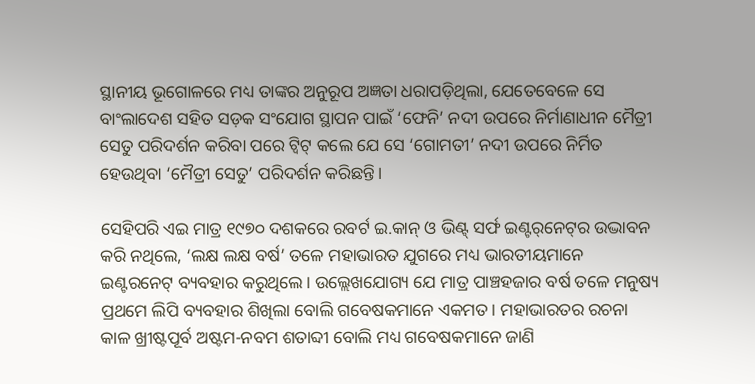ସ୍ଥାନୀୟ ଭୂଗୋଳରେ ମଧ୍ୟ ତାଙ୍କର ଅନୁରୂପ ଅଜ୍ଞତା ଧରାପଡ଼ିଥିଲା, ଯେତେବେଳେ ସେ ବାଂଲାଦେଶ ସହିତ ସଡ଼କ ସଂଯୋଗ ସ୍ଥାପନ ପାଇଁ ‘ଫେନି’ ନଦୀ ଉପରେ ନିର୍ମାଣାଧୀନ ମୈତ୍ରୀ ସେତୁ ପରିଦର୍ଶନ କରିବା ପରେ ଟ୍ଵିଟ୍‌ କଲେ ଯେ ସେ ‘ଗୋମତୀ’ ନଦୀ ଉପରେ ନିର୍ମିତ ହେଉଥିବା ‘ମୈତ୍ରୀ ସେତୁ’ ପରିଦର୍ଶନ କରିଛନ୍ତି।

ସେହିପରି ଏଇ ମାତ୍ର ୧୯୭୦ ଦଶକରେ ରବର୍ଟ ଇ.କାନ୍‌ ଓ ଭିଣ୍ଟ୍‌ ସର୍ଫ ଇଣ୍ଟର୍‌ନେଟ୍‌ର ଉଦ୍ଭାବନ କରି ନଥିଲେ, ‘ଲକ୍ଷ ଲକ୍ଷ ବର୍ଷ’ ତଳେ ମହାଭାରତ ଯୁଗରେ ମଧ୍ୟ ଭାରତୀୟମାନେ ଇଣ୍ଟରନେଟ୍‌ ବ୍ୟବହାର କରୁଥିଲେ। ଉଲ୍ଲେଖଯୋଗ୍ୟ ଯେ ମାତ୍ର ପାଞ୍ଚହଜାର ବର୍ଷ ତଳେ ମନୁଷ୍ୟ ପ୍ରଥମେ ଲିପି ବ୍ୟବହାର ଶିଖିଲା ବୋଲି ଗବେଷକମାନେ ଏକମତ। ମହାଭାରତର ରଚନା କାଳ ଖ୍ରୀଷ୍ଟପୂର୍ବ ଅଷ୍ଟମ-ନବମ ଶତାବ୍ଦୀ ବୋଲି ମଧ୍ୟ ଗବେଷକମାନେ ଜାଣି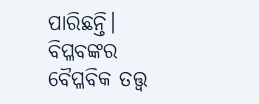ପାରିଛନ୍ତି। ବିପ୍ଳବଙ୍କର ବୈପ୍ଳବିକ ତତ୍ତ୍ୱ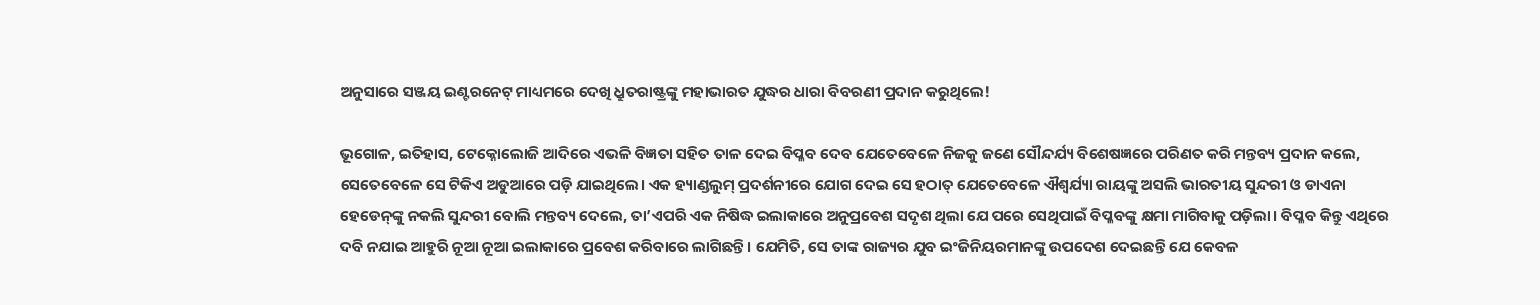ଅନୁସାରେ ସଞ୍ଜୟ ଇଣ୍ଟରନେଟ୍‌ ମାଧ୍ୟମରେ ଦେଖି ଧ୍ରୁତରାଷ୍ଟ୍ରଙ୍କୁ ମହାଭାରତ ଯୁଦ୍ଧର ଧାରା ବିବରଣୀ ପ୍ରଦାନ କରୁଥିଲେ!

ଭୂଗୋଳ, ଇତିହାସ, ଟେକ୍ନୋଲୋଜି ଆଦିରେ ଏଭଳି ବିଜ୍ଞତା ସହିତ ତାଳ ଦେଇ ବିପ୍ଳବ ଦେବ ଯେତେବେଳେ ନିଜକୁ ଜଣେ ସୌନ୍ଦର୍ଯ୍ୟ ବିଶେଷଜ୍ଞରେ ପରିଣତ କରି ମନ୍ତବ୍ୟ ପ୍ରଦାନ କଲେ, ସେତେବେଳେ ସେ ଟିକିଏ ଅଡୁଆରେ ପଡ଼ି ଯାଇଥିଲେ। ଏକ ହ୍ୟାଣ୍ଡଲୁମ୍‌ ପ୍ରଦର୍ଶନୀରେ ଯୋଗ ଦେଇ ସେ ହଠାତ୍‌ ଯେତେବେଳେ ଐଶ୍ୱର୍ଯ୍ୟା ରାୟଙ୍କୁ ଅସଲି ଭାରତୀୟ ସୁନ୍ଦରୀ ଓ ଡାଏନା ହେଡେନ୍‌ଙ୍କୁ ନକଲି ସୁନ୍ଦରୀ ବୋଲି ମନ୍ତବ୍ୟ ଦେଲେ, ତା’ଏପରି ଏକ ନିଷିଦ୍ଧ ଇଲାକାରେ ଅନୁପ୍ରବେଶ ସଦୃଶ ଥିଲା ଯେ ପରେ ସେଥିପାଇଁ ବିପ୍ଳବଙ୍କୁ କ୍ଷମା ମାଗିବାକୁ ପଡ଼ିଲା। ବିପ୍ଳବ କିନ୍ତୁ ଏଥିରେ ଦବି ନଯାଇ ଆହୁରି ନୂଆ ନୂଆ ଇଲାକାରେ ପ୍ରବେଶ କରିବାରେ ଲାଗିଛନ୍ତି। ଯେମିତି, ସେ ତାଙ୍କ ରାଜ୍ୟର ଯୁବ ଇଂଜିନିୟରମାନଙ୍କୁ ଉପଦେଶ ଦେଇଛନ୍ତି ଯେ କେବଳ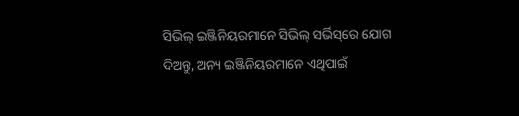ସିଭିଲ୍‌ ଇଞ୍ଜିନିୟରମାନେ ସିଭିଲ୍‌ ସର୍ଭିସ୍‌ରେ ଯୋଗ ଦିଅନ୍ତୁ, ଅନ୍ୟ ଇଞ୍ଜିନିୟରମାନେ ଏଥିପାଇଁ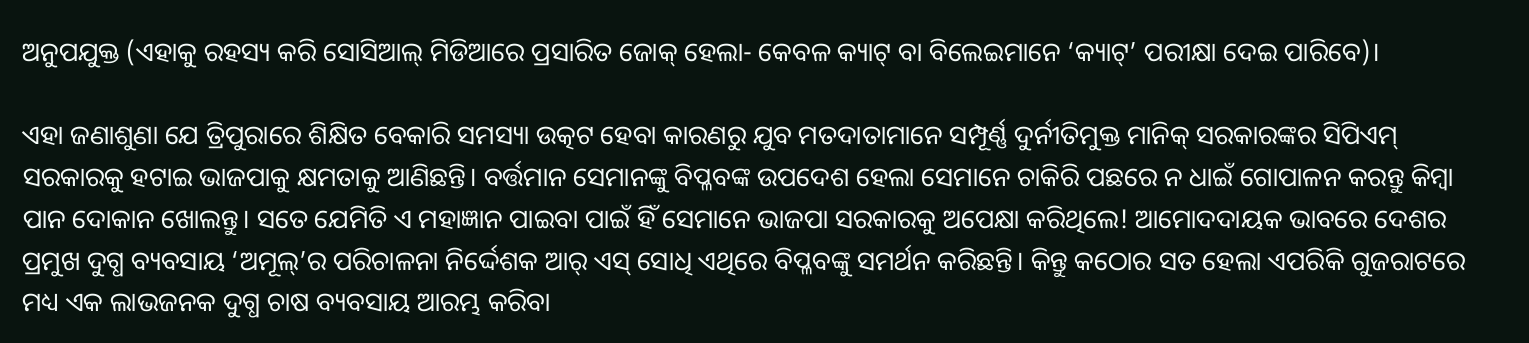ଅନୁପଯୁକ୍ତ (ଏହାକୁ ରହସ୍ୟ କରି ସୋସିଆଲ୍‌ ମିଡିଆରେ ପ୍ରସାରିତ ଜୋକ୍‌ ହେଲା- କେବଳ କ୍ୟାଟ୍‌ ବା ବିଲେଇମାନେ ‘କ୍ୟାଟ୍‌’ ପରୀକ୍ଷା ଦେଇ ପାରିବେ)।

ଏହା ଜଣାଶୁଣା ଯେ ତ୍ରିପୁରାରେ ଶିକ୍ଷିତ ବେକାରି ସମସ୍ୟା ଉତ୍କଟ ହେବା କାରଣରୁ ଯୁବ ମତଦାତାମାନେ ସମ୍ପୂର୍ଣ୍ଣ ଦୁର୍ନୀତିମୁକ୍ତ ମାନିକ୍‌ ସରକାରଙ୍କର ସିପିଏମ୍‌ ସରକାରକୁ ହଟାଇ ଭାଜପାକୁ କ୍ଷମତାକୁ ଆଣିଛନ୍ତି। ବର୍ତ୍ତମାନ ସେମାନଙ୍କୁ ବିପ୍ଳବଙ୍କ ଉପଦେଶ ହେଲା ସେମାନେ ଚାକିରି ପଛରେ ନ ଧାଇଁ ଗୋପାଳନ କରନ୍ତୁ କିମ୍ବା ପାନ ଦୋକାନ ଖୋଲନ୍ତୁ। ସତେ ଯେମିତି ଏ ମହାଜ୍ଞାନ ପାଇବା ପାଇଁ ହିଁ ସେମାନେ ଭାଜପା ସରକାରକୁ ଅପେକ୍ଷା କରିଥିଲେ! ଆମୋଦଦାୟକ ଭାବରେ ଦେଶର ପ୍ରମୁଖ ଦୁଗ୍ଧ ବ୍ୟବସାୟ ‘ଅମୂଲ୍‌’ର ପରିଚାଳନା ନିର୍ଦ୍ଦେଶକ ଆର୍‌ ଏସ୍‌ ସୋଧି ଏଥିରେ ବିପ୍ଳବଙ୍କୁ ସମର୍ଥନ କରିଛନ୍ତି। କିନ୍ତୁ କଠୋର ସତ ହେଲା ଏପରିକି ଗୁଜରାଟରେ ମଧ୍ୟ ଏକ ଲାଭଜନକ ଦୁଗ୍ଧ ଚାଷ ବ୍ୟବସାୟ ଆରମ୍ଭ କରିବା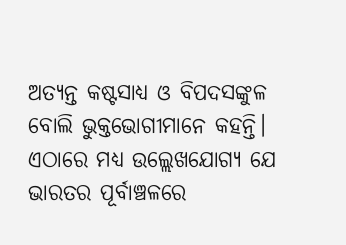ଅତ୍ୟନ୍ତ କଷ୍ଟସାଧ୍ୟ ଓ ବିପଦସଙ୍କୁଳ ବୋଲି ଭୁକ୍ତଭୋଗୀମାନେ କହନ୍ତି। ଏଠାରେ ମଧ୍ୟ ଉଲ୍ଲେଖଯୋଗ୍ୟ ଯେ ଭାରତର ପୂର୍ବାଞ୍ଚଳରେ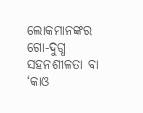ଲୋକମାନଙ୍କର ଗୋ-ଦୁଗ୍ଧ ସହନଶୀଳତା ବା ‘କାଓ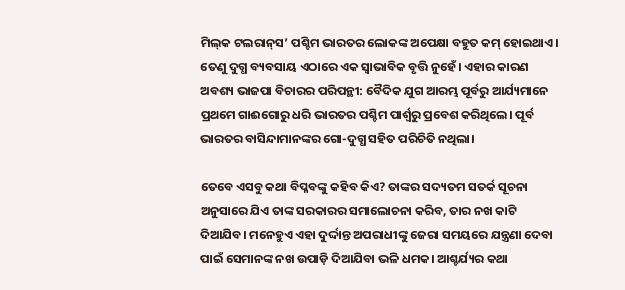ମିଲ୍‌କ ଟଲରାନ୍‌ସ’ ପଶ୍ଚିମ ଭାରତର ଲୋକଙ୍କ ଅପେକ୍ଷା ବହୁତ କମ୍‌ ହୋଇଥାଏ। ତେଣୁ ଦୁଗ୍ଧ ବ୍ୟବସାୟ ଏଠାରେ ଏକ ସ୍ୱାଭାବିକ ବୃତ୍ତି ନୁହେଁ। ଏହାର କାରଣ ଅବଶ୍ୟ ଭାଜପା ବିଚାରର ପରିପନ୍ଥୀ: ବୈଦିକ ଯୁଗ ଆରମ୍ଭ ପୂର୍ବରୁ ଆର୍ଯ୍ୟମାନେ ପ୍ରଥମେ ଗାଈଗୋରୁ ଧରି ଭାରତର ପଶ୍ଚିମ ପାର୍ଶ୍ୱରୁ ପ୍ରବେଶ କରିଥିଲେ। ପୂର୍ବ ଭାରତର ବାସିନ୍ଦାମାନଙ୍କର ଗୋ-ଦୁଗ୍ଧ ସହିତ ପରିଚିତି ନଥିଲା।

ତେବେ ଏସବୁ କଥା ବିପ୍ଳବଙ୍କୁ କହିବ କିଏ? ତାଙ୍କର ସଦ୍ୟତମ ସତର୍କ ସୂଚନା ଅନୁସାରେ ଯିଏ ତାଙ୍କ ସରକାରର ସମାଲୋଚନା କରିବ, ତାର ନଖ କାଟି ଦିଆଯିବ। ମନେହୁଏ ଏହା ଦୁର୍ଦ୍ଦାନ୍ତ ଅପରାଧୀଙ୍କୁ ଜେରା ସମୟରେ ଯନ୍ତ୍ରଣା ଦେବା ପାଇଁ ସେମାନଙ୍କ ନଖ ଉପାଡ଼ି ଦିଆଯିବା ଭଳି ଧମକ। ଆଶ୍ଚର୍ଯ୍ୟର କଥା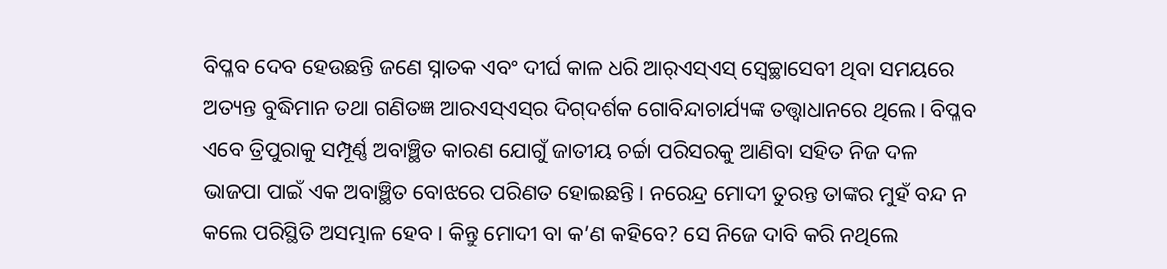ବିପ୍ଳବ ଦେବ ହେଉଛନ୍ତି ଜଣେ ସ୍ନାତକ ଏବଂ ଦୀର୍ଘ କାଳ ଧରି ଆର୍‌ଏସ୍‌ଏସ୍‌ ସ୍ୱେଚ୍ଛାସେବୀ ଥିବା ସମୟରେ ଅତ୍ୟନ୍ତ ବୁଦ୍ଧିମାନ ତଥା ଗଣିତଜ୍ଞ ଆରଏସ୍‌ଏସ୍‌ର ଦିଗ୍‌ଦର୍ଶକ ଗୋବିନ୍ଦାଚାର୍ଯ୍ୟଙ୍କ ତତ୍ତ୍ୱାଧାନରେ ଥିଲେ। ବିପ୍ଳବ ଏବେ ତ୍ରିପୁରାକୁ ସମ୍ପୂର୍ଣ୍ଣ ଅବାଞ୍ଛିତ କାରଣ ଯୋଗୁଁ ଜାତୀୟ ଚର୍ଚ୍ଚା ପରିସରକୁ ଆଣିବା ସହିତ ନିଜ ଦଳ ଭାଜପା ପାଇଁ ଏକ ଅବାଞ୍ଛିତ ବୋଝରେ ପରିଣତ ହୋଇଛନ୍ତି। ନରେନ୍ଦ୍ର ମୋଦୀ ତୁରନ୍ତ ତାଙ୍କର ମୁହଁ ବନ୍ଦ ନ କଲେ ପରିସ୍ଥିତି ଅସମ୍ଭାଳ ହେବ। କିନ୍ତୁ ମୋଦୀ ବା କ’ଣ କହିବେ? ସେ ନିଜେ ଦାବି କରି ନଥିଲେ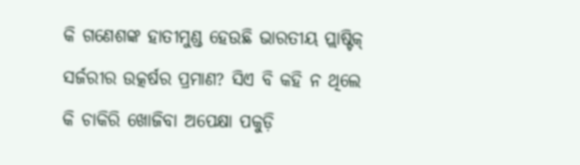କି ଗଣେଶଙ୍କ ହାତୀମୁଣ୍ଡ ହେଉଛି ଭାରତୀୟ ପ୍ଲାଷ୍ଟିକ୍‌ ସର୍ଜରୀର ଉତ୍କର୍ଷର ପ୍ରମାଣ? ସିଏ ବି କହି ନ ଥିଲେ କି ଚାକିରି ଖୋଜିବା ଅପେକ୍ଷା ପକୁଡ଼ି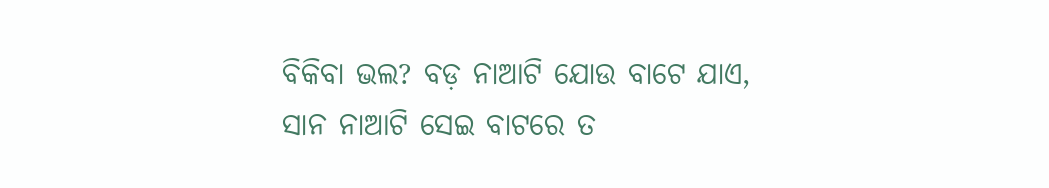ବିକିବା ଭଲ? ବଡ଼ ନାଆଟି ଯୋଉ ବାଟେ ଯାଏ, ସାନ ନାଆଟି ସେଇ ବାଟରେ ତ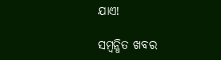ଯାଏ!

ସମ୍ବନ୍ଧିତ ଖବର